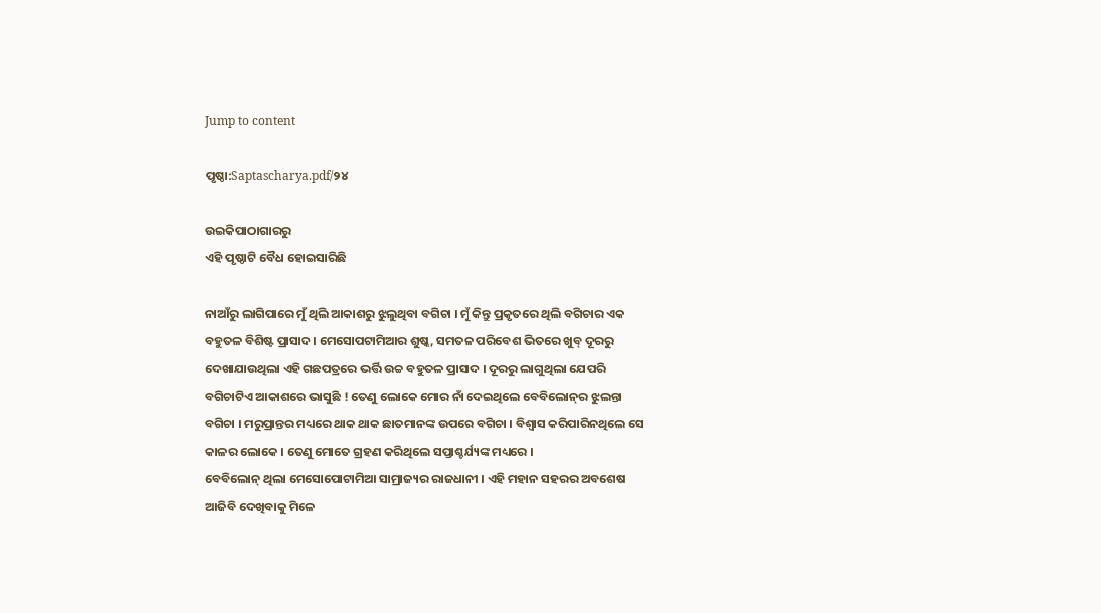Jump to content

ପୃଷ୍ଠା:Saptascharya.pdf/୨୪

ଉଇକିପାଠାଗାର‌ରୁ
ଏହି ପୃଷ୍ଠାଟି ବୈଧ ହୋଇସାରିଛି

ନାଆଁରୁ ଲାଗିପାରେ ମୁଁ ଥିଲି ଆକାଶରୁ ଝୁଲୁଥିବା ବଗିଚା । ମୁଁ କିନ୍ତୁ ପ୍ରକୃତରେ ଥିଲି ବଗିଚାର ଏକ ବହୁତଳ ବିଶିଷ୍ଟ ପ୍ରାସାଦ । ମେସୋପଟାମିଆର ଶୁଷ୍କ, ସମତଳ ପରିବେଶ ଭିତରେ ଖୁବ୍‍ ଦୂରରୁ ଦେଖାଯାଉଥିଲା ଏହି ଗଛପତ୍ରରେ ଭର୍ତ୍ତି ଉଚ୍ଚ ବହୁତଳ ପ୍ରାସାଦ । ଦୂରରୁ ଲାଗୁଥିଲା ଯେପରି ବଗିଚାଟିଏ ଆକାଶରେ ଭାସୁଛି ! ତେଣୁ ଲୋକେ ମୋର ନାଁ ଦେଇଥିଲେ ବେବିଲୋନ୍‍ର ଝୁଲନ୍ତା ବଗିଚା । ମରୁପ୍ରାନ୍ତର ମଧ୍ୟରେ ଥାକ ଥାକ ଛାତମାନଙ୍କ ଉପରେ ବଗିଚା । ବିଶ୍ୱାସ କରିପାରିନଥିଲେ ସେ କାଳର ଲୋକେ । ତେଣୁ ମୋତେ ଗ୍ରହଣ କରିଥିଲେ ସପ୍ତାଶ୍ଚର୍ଯ୍ୟଙ୍କ ମଧ୍ୟରେ ।
ବେବିଲୋନ୍‍ ଥିଲା ମେସୋପୋଟାମିଆ ସାମ୍ରାଜ୍ୟର ରାଜଧାନୀ । ଏହି ମହାନ ସହରର ଅବଶେଷ ଆଜିବି ଦେଖିବାକୁ ମିଳେ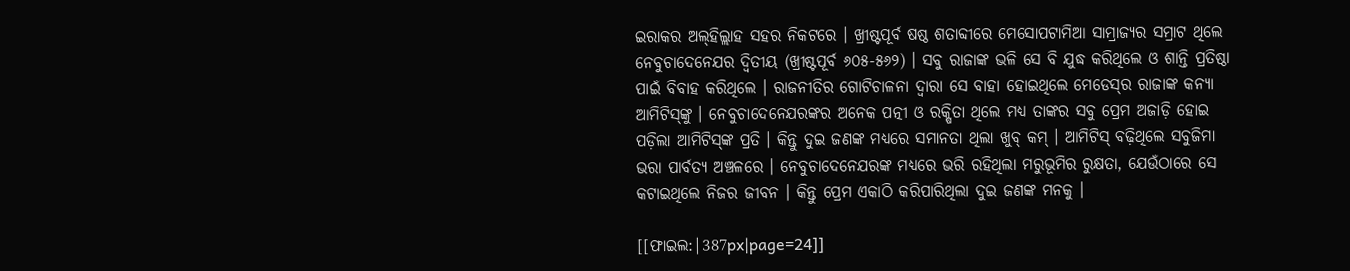ଇରାକର ଅଲ୍‍ହିଲ୍ଲାହ ସହର ନିକଟରେ । ଖ୍ରୀଷ୍ଟପୂର୍ବ ଷଷ୍ଠ ଶତାବ୍ଦୀରେ ମେସୋପଟାମିଆ ସାମ୍ରାଜ୍ୟର ସମ୍ରାଟ ଥିଲେ ନେବୁଚାଦେନେଯର ଦ୍ୱିତୀୟ (ଖ୍ରୀଷ୍ଟପୂର୍ବ ୬୦୫-୫୬୨) । ସବୁ ରାଜାଙ୍କ ଭଳି ସେ ବି ଯୁଦ୍ଧ କରିଥିଲେ ଓ ଶାନ୍ତି ପ୍ରତିଷ୍ଠା ପାଇଁ ବିବାହ କରିଥିଲେ । ରାଜନୀତିର ଗୋଟିଚାଳନା ଦ୍ୱାରା ସେ ବାହା ହୋଇଥିଲେ ମେଡେସ୍‍ର ରାଜାଙ୍କ କନ୍ୟା ଆମିଟିସ୍‍ଙ୍କୁ । ନେବୁଚାଦେନେଯରଙ୍କର ଅନେକ ପତ୍ନୀ ଓ ରକ୍ଷିତା ଥିଲେ ମଧ୍ୟ ତାଙ୍କର ସବୁ ପ୍ରେମ ଅଜାଡ଼ି ହୋଇ ପଡ଼ିଲା ଆମିଟିସ୍‍ଙ୍କ ପ୍ରତି । କିନ୍ତୁ ଦୁଇ ଜଣଙ୍କ ମଧ୍ୟରେ ସମାନତା ଥିଲା ଖୁବ୍‍ କମ୍‍ । ଆମିଟିସ୍‍ ବଢ଼ିଥିଲେ ସବୁଜିମା ଭରା ପାର୍ବତ୍ୟ ଅଞ୍ଚଳରେ । ନେବୁଚାଦେନେଯରଙ୍କ ମଧ୍ୟରେ ଭରି ରହିଥିଲା ମରୁଭୂମିର ରୁକ୍ଷତା, ଯେଉଁଠାରେ ସେ କଟାଇଥିଲେ ନିଜର ଜୀବନ । କିନ୍ତୁ ପ୍ରେମ ଏକାଠି କରିପାରିଥିଲା ଦୁଇ ଜଣଙ୍କ ମନକୁ ।

[[ଫାଇଲ:|387px|page=24]]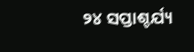୨୪ ସପ୍ତାଶ୍ଚର୍ଯ୍ୟ